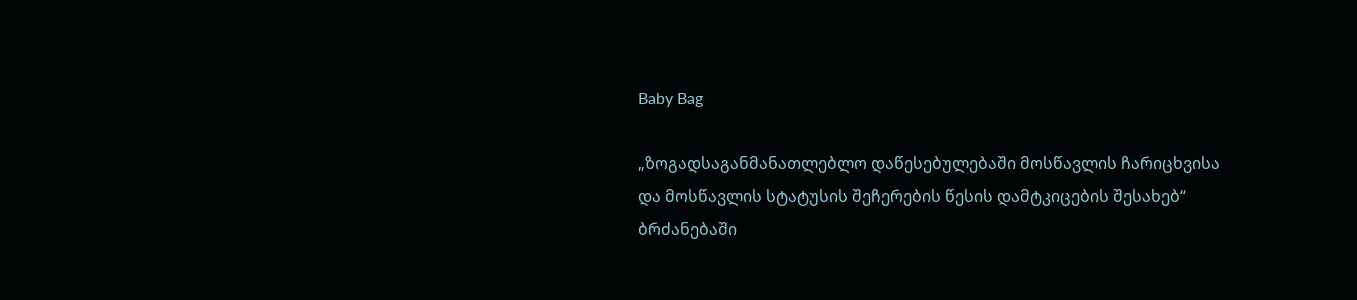Baby Bag

„ზოგადსაგანმანათლებლო დაწესებულებაში მოსწავლის ჩარიცხვისა და მოსწავლის სტატუსის შეჩერების წესის დამტკიცების შესახებ“ ბრძანებაში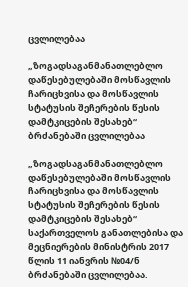ცვლილებაა

„ზოგადსაგანმანათლებლო დაწესებულებაში მოსწავლის ჩარიცხვისა და მოსწავლის სტატუსის შეჩერების წესის დამტკიცების შესახებ“ ბრძანებაში ცვლილებაა

„ზოგადსაგანმანათლებლო დაწესებულებაში მოსწავლის ჩარიცხვისა და მოსწავლის სტატუსის შეჩერების წესის დამტკიცების შესახებ“ საქართველოს განათლებისა და მეცნიერების მინისტრის 2017 წლის 11 იანვრის №04/ნ ბრძანებაში ცვლილებაა.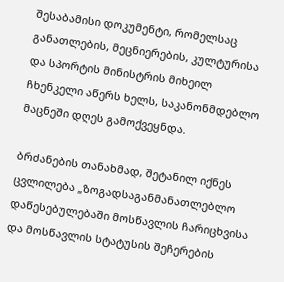შესაბამისი დოკუმენტი, რომელსაც განათლების, მეცნიერების, კულტურისა და სპორტის მინისტრის მიხეილ ჩხენკელი აწერს ხელს, საკანონმდებლო მაცნეში დღეს გამოქვეყნდა.

ბრძანების თანახმად, შეტანილ იქნეს ცვლილება „ზოგადსაგანმანათლებლო დაწესებულებაში მოსწავლის ჩარიცხვისა და მოსწავლის სტატუსის შეჩერების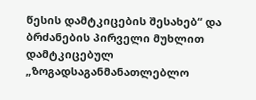წესის დამტკიცების შესახებ“ და ბრძანების პირველი მუხლით დამტკიცებულ „ზოგადსაგანმანათლებლო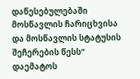დაწესებულებაში მოსწავლის ჩარიცხვისა და მოსწავლის სტატუსის შეჩერების წესს“ დაემატოს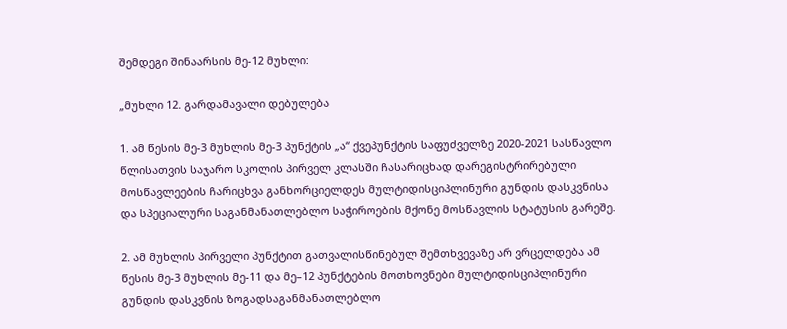შემდეგი შინაარსის მე-12 მუხლი:

„მუხლი 12. გარდამავალი დებულება

1. ამ წესის მე-3 მუხლის მე-3 პუნქტის „ა“ ქვეპუნქტის საფუძველზე 2020-2021 სასწავლო წლისათვის საჯარო სკოლის პირველ კლასში ჩასარიცხად დარეგისტრირებული მოსწავლეების ჩარიცხვა განხორციელდეს მულტიდისციპლინური გუნდის დასკვნისა და სპეციალური საგანმანათლებლო საჭიროების მქონე მოსწავლის სტატუსის გარეშე.

2. ამ მუხლის პირველი პუნქტით გათვალისწინებულ შემთხვევაზე არ ვრცელდება ამ წესის მე-3 მუხლის მე-11 და მე–12 პუნქტების მოთხოვნები მულტიდისციპლინური გუნდის დასკვნის ზოგადსაგანმანათლებლო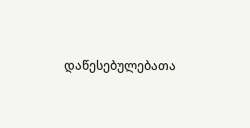დაწესებულებათა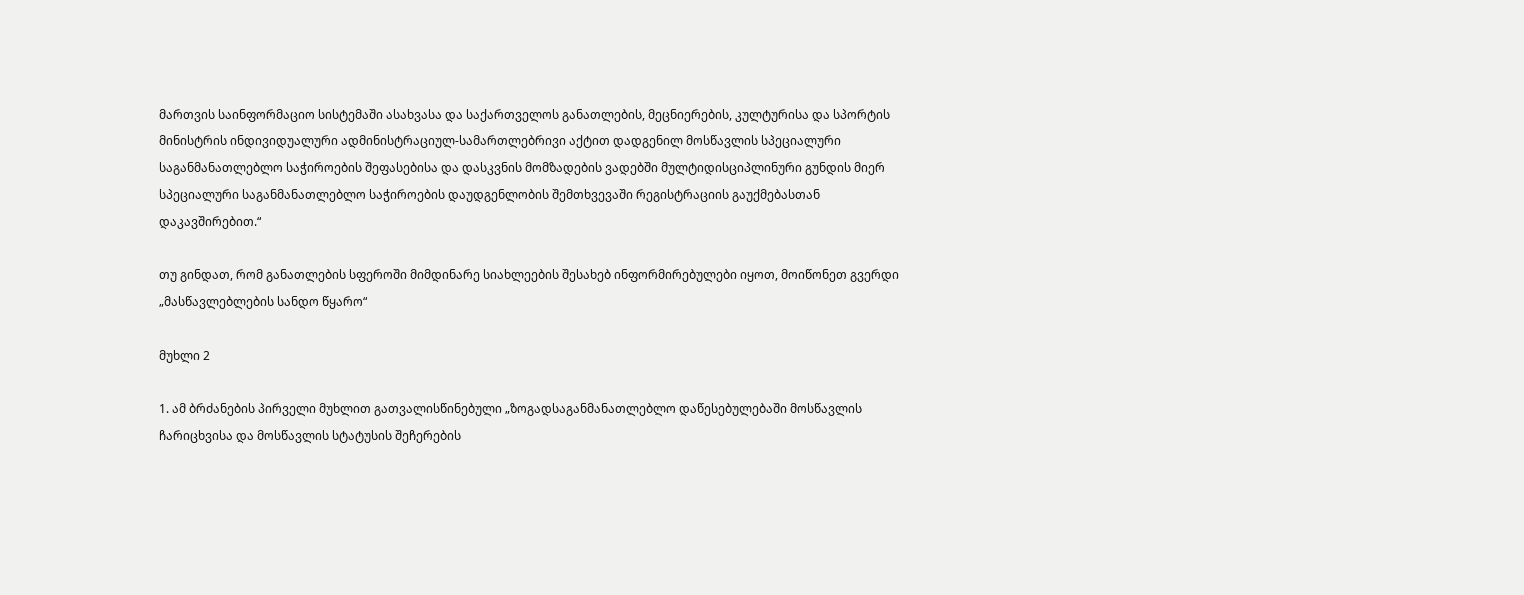მართვის საინფორმაციო სისტემაში ასახვასა და საქართველოს განათლების, მეცნიერების, კულტურისა და სპორტის მინისტრის ინდივიდუალური ადმინისტრაციულ-სამართლებრივი აქტით დადგენილ მოსწავლის სპეციალური საგანმანათლებლო საჭიროების შეფასებისა და დასკვნის მომზადების ვადებში მულტიდისციპლინური გუნდის მიერ სპეციალური საგანმანათლებლო საჭიროების დაუდგენლობის შემთხვევაში რეგისტრაციის გაუქმებასთან დაკავშირებით.“

თუ გინდათ, რომ განათლების სფეროში მიმდინარე სიახლეების შესახებ ინფორმირებულები იყოთ, მოიწონეთ გვერდი „მასწავლებლების სანდო წყარო“

მუხლი 2

1. ამ ბრძანების პირველი მუხლით გათვალისწინებული „ზოგადსაგანმანათლებლო დაწესებულებაში მოსწავლის ჩარიცხვისა და მოსწავლის სტატუსის შეჩერების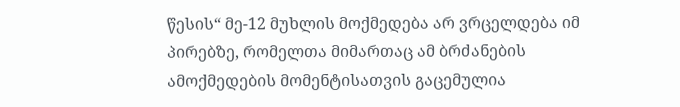წესის“ მე-12 მუხლის მოქმედება არ ვრცელდება იმ პირებზე, რომელთა მიმართაც ამ ბრძანების ამოქმედების მომენტისათვის გაცემულია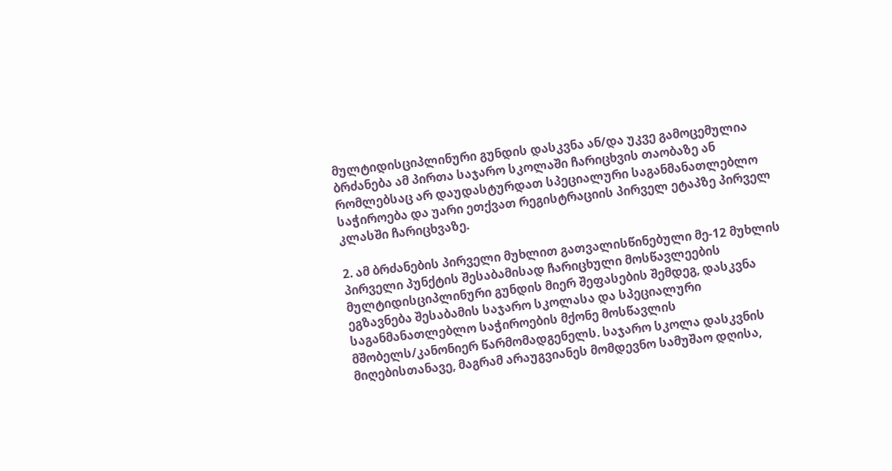მულტიდისციპლინური გუნდის დასკვნა ან/და უკვე გამოცემულია ბრძანება ამ პირთა საჯარო სკოლაში ჩარიცხვის თაობაზე ან რომლებსაც არ დაუდასტურდათ სპეციალური საგანმანათლებლო საჭიროება და უარი ეთქვათ რეგისტრაციის პირველ ეტაპზე პირველ კლასში ჩარიცხვაზე.

2. ამ ბრძანების პირველი მუხლით გათვალისწინებული მე-12 მუხლის პირველი პუნქტის შესაბამისად ჩარიცხული მოსწავლეების მულტიდისციპლინური გუნდის მიერ შეფასების შემდეგ, დასკვნა ეგზავნება შესაბამის საჯარო სკოლასა და სპეციალური საგანმანათლებლო საჭიროების მქონე მოსწავლის მშობელს/კანონიერ წარმომადგენელს. საჯარო სკოლა დასკვნის მიღებისთანავე, მაგრამ არაუგვიანეს მომდევნო სამუშაო დღისა,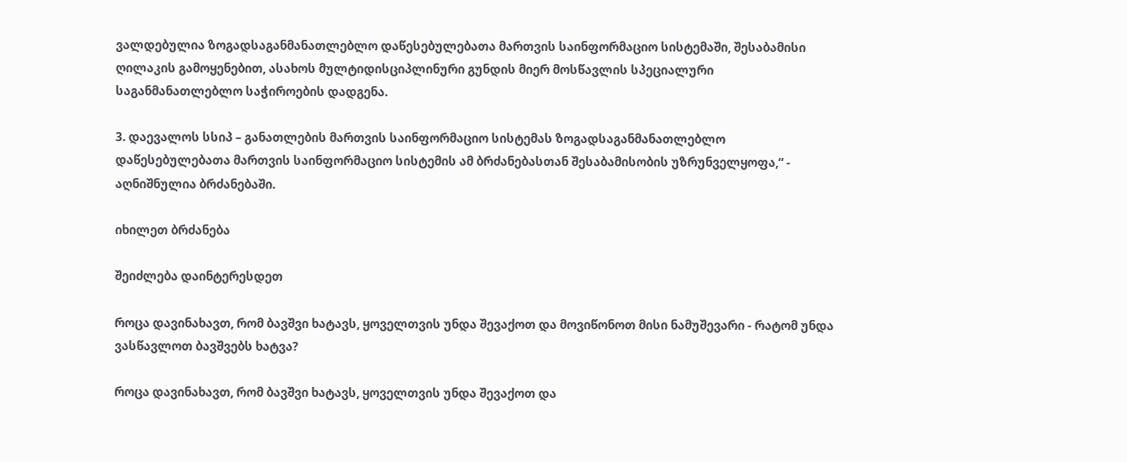ვალდებულია ზოგადსაგანმანათლებლო დაწესებულებათა მართვის საინფორმაციო სისტემაში, შესაბამისი ღილაკის გამოყენებით, ასახოს მულტიდისციპლინური გუნდის მიერ მოსწავლის სპეციალური საგანმანათლებლო საჭიროების დადგენა.

3. დაევალოს სსიპ – განათლების მართვის საინფორმაციო სისტემას ზოგადსაგანმანათლებლო დაწესებულებათა მართვის საინფორმაციო სისტემის ამ ბრძანებასთან შესაბამისობის უზრუნველყოფა,“ - აღნიშნულია ბრძანებაში.

იხილეთ ბრძანება

შეიძლება დაინტერესდეთ

როცა დავინახავთ, რომ ბავშვი ხატავს, ყოველთვის უნდა შევაქოთ და მოვიწონოთ მისი ნამუშევარი - რატომ უნდა ვასწავლოთ ბავშვებს ხატვა?

როცა დავინახავთ, რომ ბავშვი ხატავს, ყოველთვის უნდა შევაქოთ და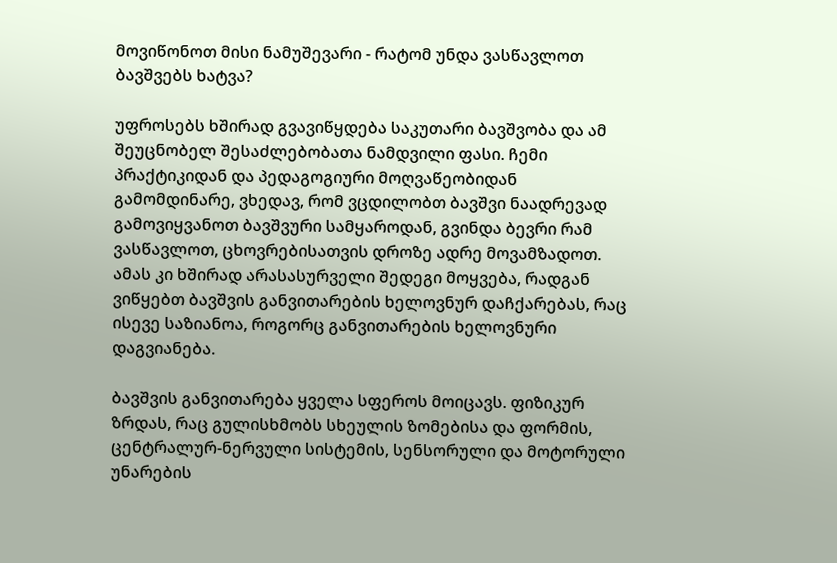მოვიწონოთ მისი ნამუშევარი - რატომ უნდა ვასწავლოთ ბავშვებს ხატვა?

უფროსებს ხშირად გვავიწყდება საკუთარი ბავშვობა და ამ შეუცნობელ შესაძლებობათა ნამდვილი ფასი. ჩემი პრაქტიკიდან და პედაგოგიური მოღვაწეობიდან გამომდინარე, ვხედავ, რომ ვცდილობთ ბავშვი ნაადრევად გამოვიყვანოთ ბავშვური სამყაროდან, გვინდა ბევრი რამ ვასწავლოთ, ცხოვრებისათვის დროზე ადრე მოვამზადოთ. ამას კი ხშირად არასასურველი შედეგი მოყვება, რადგან ვიწყებთ ბავშვის განვითარების ხელოვნურ დაჩქარებას, რაც ისევე საზიანოა, როგორც განვითარების ხელოვნური დაგვიანება.

ბავშვის განვითარება ყველა სფეროს მოიცავს. ფიზიკურ ზრდას, რაც გულისხმობს სხეულის ზომებისა და ფორმის, ცენტრალურ-ნერვული სისტემის, სენსორული და მოტორული უნარების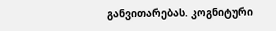განვითარებას. კოგნიტური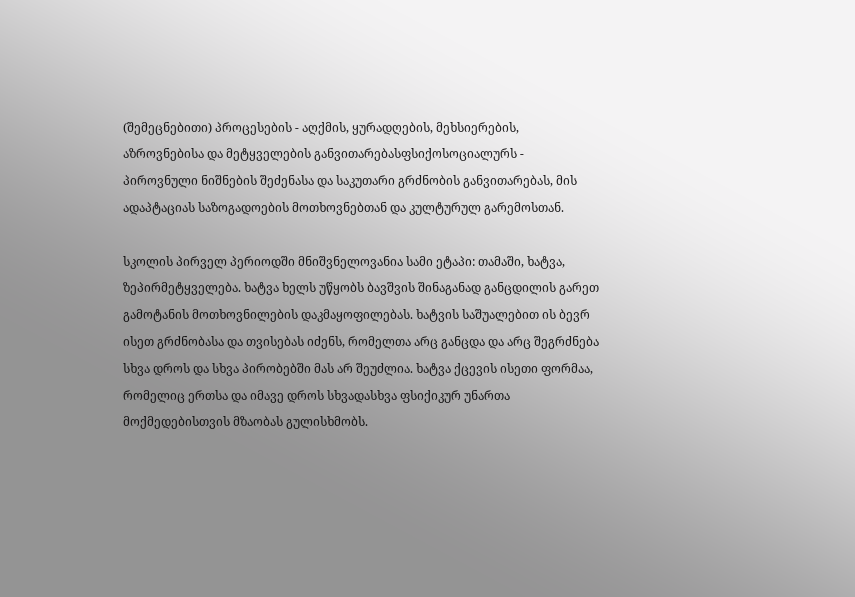(შემეცნებითი) პროცესების - აღქმის, ყურადღების, მეხსიერების, აზროვნებისა და მეტყველების განვითარებასფსიქოსოციალურს - პიროვნული ნიშნების შეძენასა და საკუთარი გრძნობის განვითარებას, მის ადაპტაციას საზოგადოების მოთხოვნებთან და კულტურულ გარემოსთან.

სკოლის პირველ პერიოდში მნიშვნელოვანია სამი ეტაპი: თამაში, ხატვა, ზეპირმეტყველება. ხატვა ხელს უწყობს ბავშვის შინაგანად განცდილის გარეთ გამოტანის მოთხოვნილების დაკმაყოფილებას. ხატვის საშუალებით ის ბევრ ისეთ გრძნობასა და თვისებას იძენს, რომელთა არც განცდა და არც შეგრძნება სხვა დროს და სხვა პირობებში მას არ შეუძლია. ხატვა ქცევის ისეთი ფორმაა, რომელიც ერთსა და იმავე დროს სხვადასხვა ფსიქიკურ უნართა მოქმედებისთვის მზაობას გულისხმობს.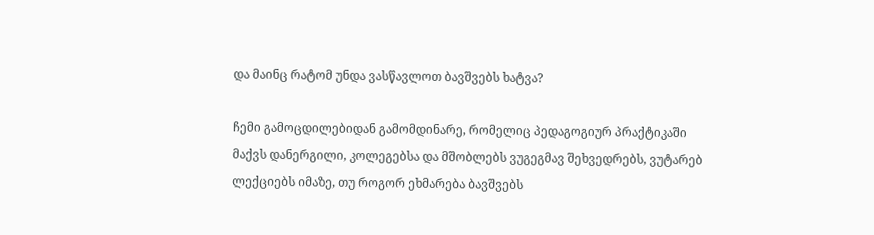და მაინც რატომ უნდა ვასწავლოთ ბავშვებს ხატვა?

ჩემი გამოცდილებიდან გამომდინარე, რომელიც პედაგოგიურ პრაქტიკაში მაქვს დანერგილი, კოლეგებსა და მშობლებს ვუგეგმავ შეხვედრებს, ვუტარებ ლექციებს იმაზე, თუ როგორ ეხმარება ბავშვებს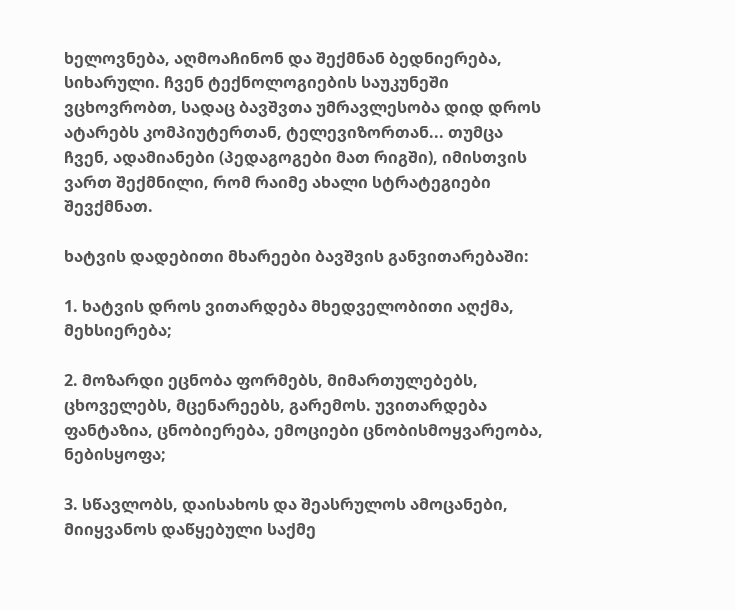ხელოვნება, აღმოაჩინონ და შექმნან ბედნიერება, სიხარული. ჩვენ ტექნოლოგიების საუკუნეში ვცხოვრობთ, სადაც ბავშვთა უმრავლესობა დიდ დროს ატარებს კომპიუტერთან, ტელევიზორთან... თუმცა ჩვენ, ადამიანები (პედაგოგები მათ რიგში), იმისთვის ვართ შექმნილი, რომ რაიმე ახალი სტრატეგიები შევქმნათ.

ხატვის დადებითი მხარეები ბავშვის განვითარებაში:

1. ხატვის დროს ვითარდება მხედველობითი აღქმა, მეხსიერება;

2. მოზარდი ეცნობა ფორმებს, მიმართულებებს, ცხოველებს, მცენარეებს, გარემოს. უვითარდება ფანტაზია, ცნობიერება, ემოციები ცნობისმოყვარეობა, ნებისყოფა;

3. სწავლობს, დაისახოს და შეასრულოს ამოცანები, მიიყვანოს დაწყებული საქმე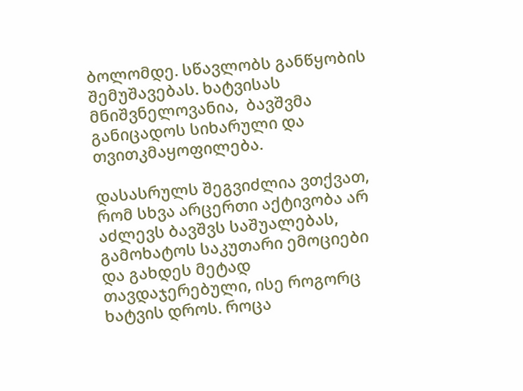ბოლომდე. სწავლობს განწყობის შემუშავებას. ხატვისას მნიშვნელოვანია,  ბავშვმა განიცადოს სიხარული და თვითკმაყოფილება.

დასასრულს შეგვიძლია ვთქვათ, რომ სხვა არცერთი აქტივობა არ აძლევს ბავშვს საშუალებას, გამოხატოს საკუთარი ემოციები და გახდეს მეტად თავდაჯერებული, ისე როგორც ხატვის დროს. როცა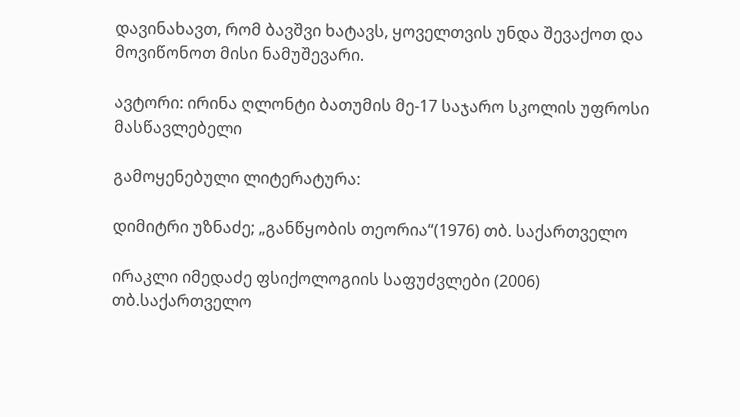დავინახავთ, რომ ბავშვი ხატავს, ყოველთვის უნდა შევაქოთ და მოვიწონოთ მისი ნამუშევარი.

ავტორი: ირინა ღლონტი ბათუმის მე-17 საჯარო სკოლის უფროსი მასწავლებელი

გამოყენებული ლიტერატურა:

დიმიტრი უზნაძე; „განწყობის თეორია“(1976) თბ. საქართველო

ირაკლი იმედაძე ფსიქოლოგიის საფუძვლები (2006) თბ.საქართველო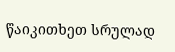წაიკითხეთ სრულად